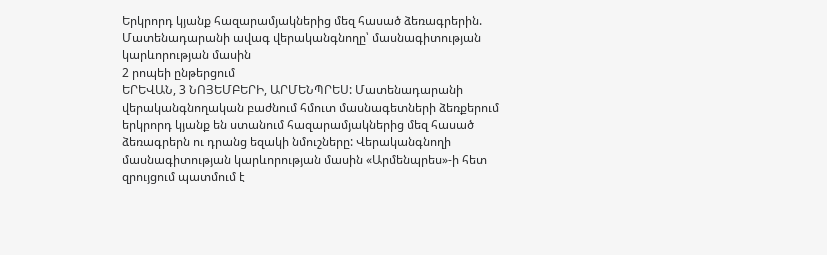Երկրորդ կյանք հազարամյակներից մեզ հասած ձեռագրերին. Մատենադարանի ավագ վերականգնողը՝ մասնագիտության կարևորության մասին
2 րոպեի ընթերցում
ԵՐԵՎԱՆ, 3 ՆՈՅԵՄԲԵՐԻ, ԱՐՄԵՆՊՐԵՍ: Մատենադարանի վերականգնողական բաժնում հմուտ մասնագետների ձեռքերում երկրորդ կյանք են ստանում հազարամյակներից մեզ հասած ձեռագրերն ու դրանց եզակի նմուշները: Վերականգնողի մասնագիտության կարևորության մասին «Արմենպրես»-ի հետ զրույցում պատմում է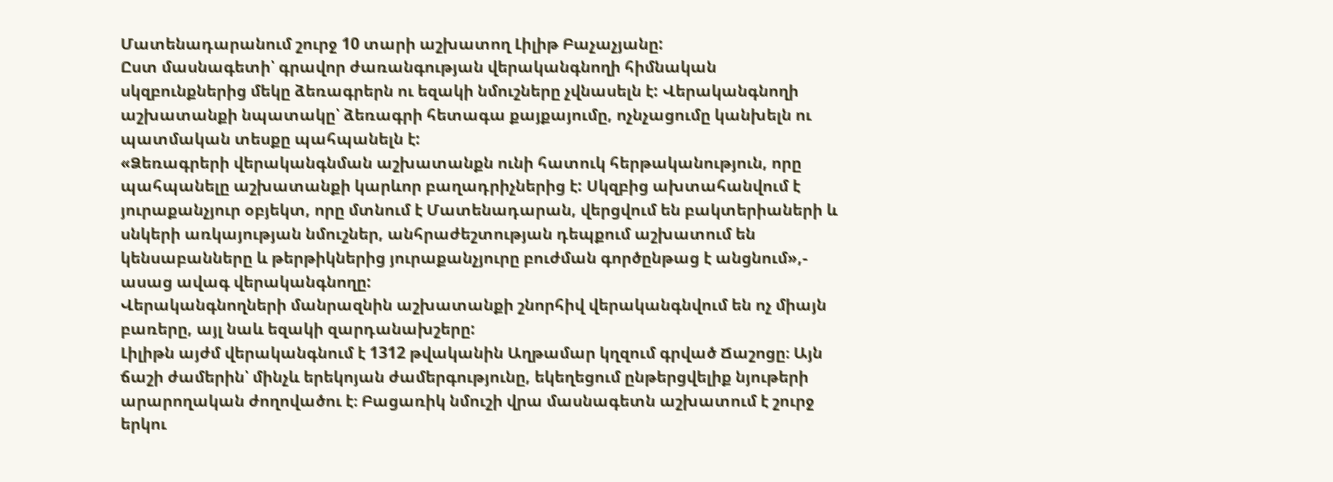Մատենադարանում շուրջ 10 տարի աշխատող Լիլիթ Բաչաչյանը:
Ըստ մասնագետի՝ գրավոր ժառանգության վերականգնողի հիմնական սկզբունքներից մեկը ձեռագրերն ու եզակի նմուշները չվնասելն է: Վերականգնողի աշխատանքի նպատակը՝ ձեռագրի հետագա քայքայումը, ոչնչացումը կանխելն ու պատմական տեսքը պահպանելն է:
«Ձեռագրերի վերականգնման աշխատանքն ունի հատուկ հերթականություն, որը պահպանելը աշխատանքի կարևոր բաղադրիչներից է: Սկզբից ախտահանվում է յուրաքանչյուր օբյեկտ, որը մտնում է Մատենադարան, վերցվում են բակտերիաների և սնկերի առկայության նմուշներ, անհրաժեշտության դեպքում աշխատում են կենսաբանները և թերթիկներից յուրաքանչյուրը բուժման գործընթաց է անցնում»,- ասաց ավագ վերականգնողը:
Վերականգնողների մանրազնին աշխատանքի շնորհիվ վերականգնվում են ոչ միայն բառերը, այլ նաև եզակի զարդանախշերը:
Լիլիթն այժմ վերականգնում է 1312 թվականին Աղթամար կղզում գրված Ճաշոցը։ Այն ճաշի ժամերին՝ մինչև երեկոյան ժամերգությունը, եկեղեցում ընթերցվելիք նյութերի արարողական ժողովածու է։ Բացառիկ նմուշի վրա մասնագետն աշխատում է շուրջ երկու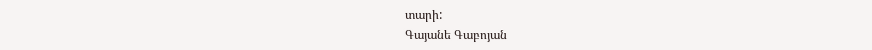տարի:
Գայանե Գաբոյան